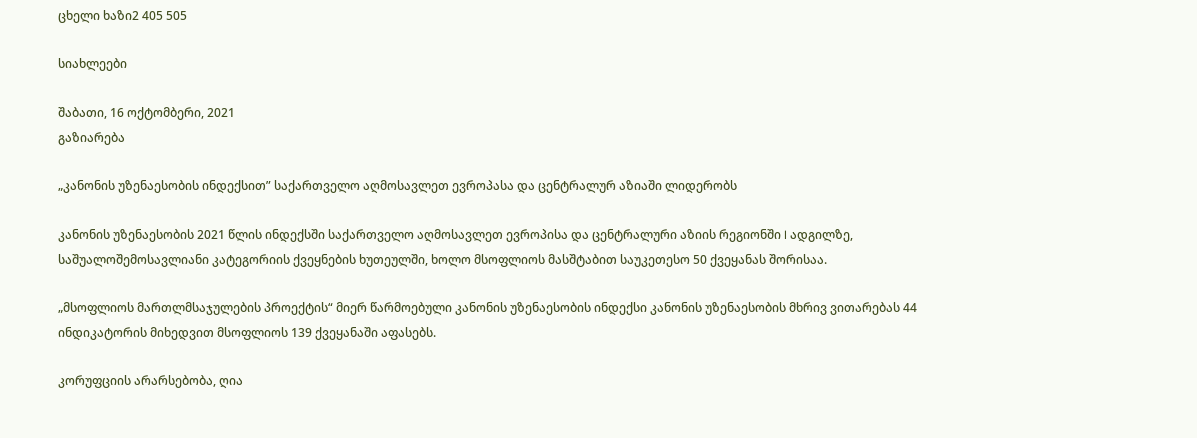ცხელი ხაზი2 405 505

სიახლეები

შაბათი, 16 ოქტომბერი, 2021
გაზიარება

„კანონის უზენაესობის ინდექსით” საქართველო აღმოსავლეთ ევროპასა და ცენტრალურ აზიაში ლიდერობს

კანონის უზენაესობის 2021 წლის ინდექსში საქართველო აღმოსავლეთ ევროპისა და ცენტრალური აზიის რეგიონში I ადგილზე, საშუალოშემოსავლიანი კატეგორიის ქვეყნების ხუთეულში, ხოლო მსოფლიოს მასშტაბით საუკეთესო 50 ქვეყანას შორისაა.

„მსოფლიოს მართლმსაჯულების პროექტის“ მიერ წარმოებული კანონის უზენაესობის ინდექსი კანონის უზენაესობის მხრივ ვითარებას 44 ინდიკატორის მიხედვით მსოფლიოს 139 ქვეყანაში აფასებს.

კორუფციის არარსებობა, ღია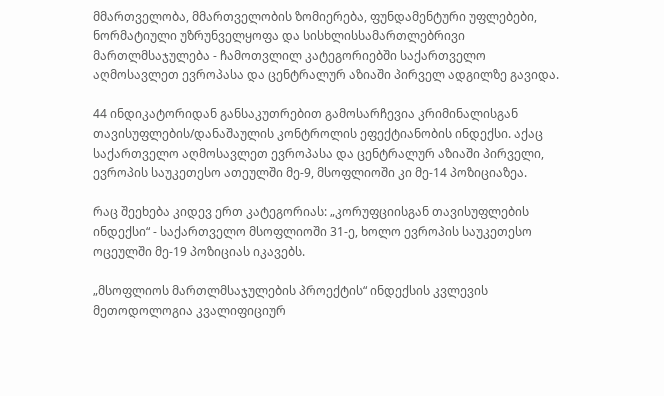მმართველობა, მმართველობის ზომიერება, ფუნდამენტური უფლებები, ნორმატიული უზრუნველყოფა და სისხლისსამართლებრივი მართლმსაჯულება - ჩამოთვლილ კატეგორიებში საქართველო აღმოსავლეთ ევროპასა და ცენტრალურ აზიაში პირველ ადგილზე გავიდა.

44 ინდიკატორიდან განსაკუთრებით გამოსარჩევია კრიმინალისგან თავისუფლების/დანაშაულის კონტროლის ეფექტიანობის ინდექსი. აქაც საქართველო აღმოსავლეთ ევროპასა და ცენტრალურ აზიაში პირველი, ევროპის საუკეთესო ათეულში მე-9, მსოფლიოში კი მე-14 პოზიციაზეა.

რაც შეეხება კიდევ ერთ კატეგორიას: „კორუფციისგან თავისუფლების ინდექსი“ - საქართველო მსოფლიოში 31-ე, ხოლო ევროპის საუკეთესო ოცეულში მე-19 პოზიციას იკავებს.

„მსოფლიოს მართლმსაჯულების პროექტის“ ინდექსის კვლევის მეთოდოლოგია კვალიფიციურ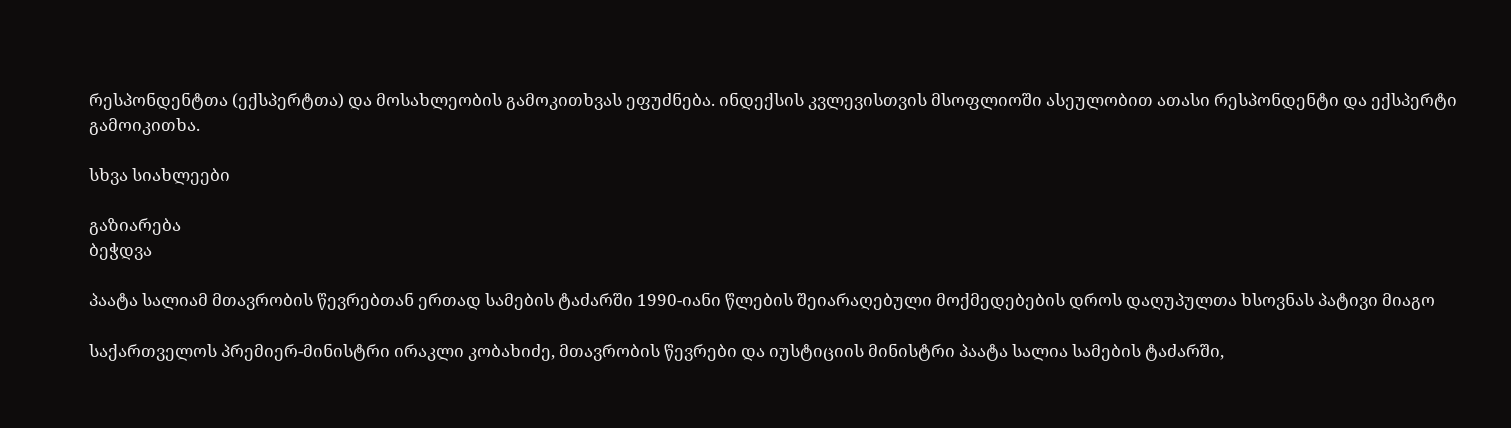რესპონდენტთა (ექსპერტთა) და მოსახლეობის გამოკითხვას ეფუძნება. ინდექსის კვლევისთვის მსოფლიოში ასეულობით ათასი რესპონდენტი და ექსპერტი გამოიკითხა.

სხვა სიახლეები

გაზიარება
ბეჭდვა

პაატა სალიამ მთავრობის წევრებთან ერთად სამების ტაძარში 1990-იანი წლების შეიარაღებული მოქმედებების დროს დაღუპულთა ხსოვნას პატივი მიაგო

საქართველოს პრემიერ-მინისტრი ირაკლი კობახიძე, მთავრობის წევრები და იუსტიციის მინისტრი პაატა სალია სამების ტაძარში,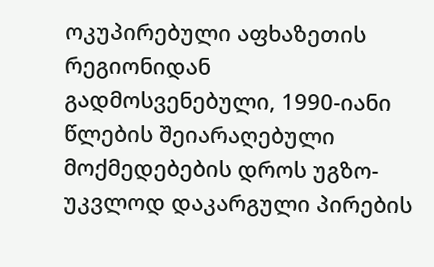ოკუპირებული აფხაზეთის რეგიონიდან გადმოსვენებული, 1990-იანი წლების შეიარაღებული მოქმედებების დროს უგზო-უკვლოდ დაკარგული პირების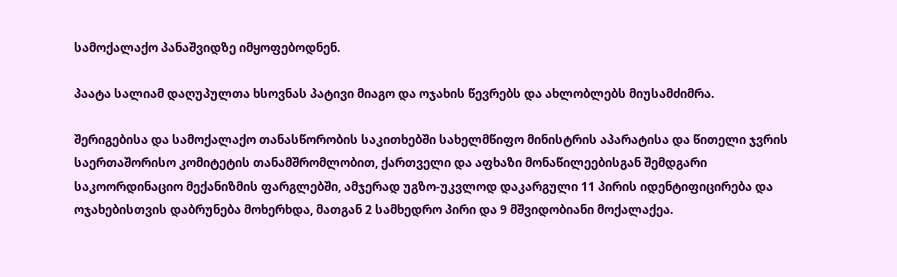სამოქალაქო პანაშვიდზე იმყოფებოდნენ.

პაატა სალიამ დაღუპულთა ხსოვნას პატივი მიაგო და ოჯახის წევრებს და ახლობლებს მიუსამძიმრა.

შერიგებისა და სამოქალაქო თანასწორობის საკითხებში სახელმწიფო მინისტრის აპარატისა და წითელი ჯვრის საერთაშორისო კომიტეტის თანამშრომლობით, ქართველი და აფხაზი მონაწილეებისგან შემდგარი საკოორდინაციო მექანიზმის ფარგლებში, ამჯერად უგზო-უკვლოდ დაკარგული 11 პირის იდენტიფიცირება და ოჯახებისთვის დაბრუნება მოხერხდა, მათგან 2 სამხედრო პირი და 9 მშვიდობიანი მოქალაქეა.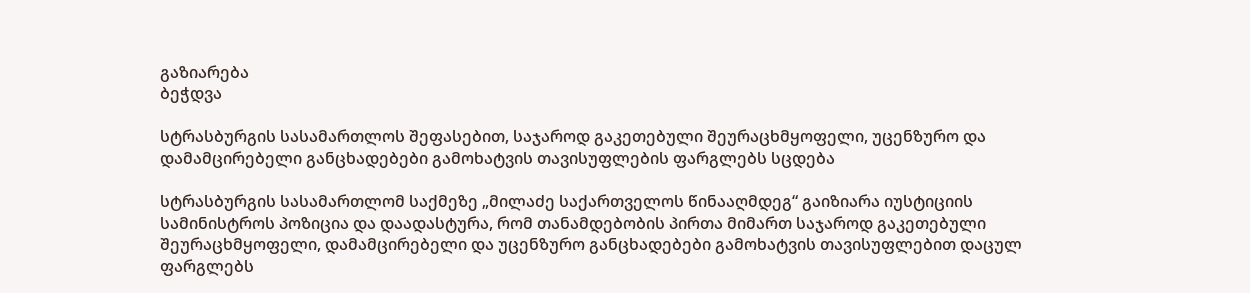გაზიარება
ბეჭდვა

სტრასბურგის სასამართლოს შეფასებით, საჯაროდ გაკეთებული შეურაცხმყოფელი, უცენზურო და დამამცირებელი განცხადებები გამოხატვის თავისუფლების ფარგლებს სცდება

სტრასბურგის სასამართლომ საქმეზე „მილაძე საქართველოს წინააღმდეგ“ გაიზიარა იუსტიციის სამინისტროს პოზიცია და დაადასტურა, რომ თანამდებობის პირთა მიმართ საჯაროდ გაკეთებული შეურაცხმყოფელი, დამამცირებელი და უცენზურო განცხადებები გამოხატვის თავისუფლებით დაცულ ფარგლებს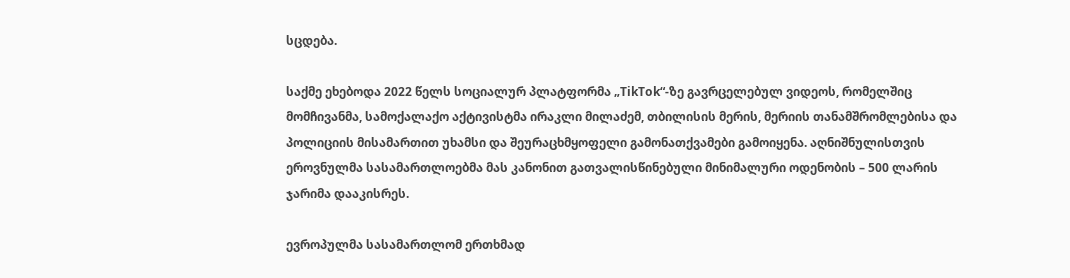სცდება.

საქმე ეხებოდა 2022 წელს სოციალურ პლატფორმა „TikTok“-ზე გავრცელებულ ვიდეოს, რომელშიც მომჩივანმა, სამოქალაქო აქტივისტმა ირაკლი მილაძემ, თბილისის მერის, მერიის თანამშრომლებისა და პოლიციის მისამართით უხამსი და შეურაცხმყოფელი გამონათქვამები გამოიყენა. აღნიშნულისთვის ეროვნულმა სასამართლოებმა მას კანონით გათვალისწინებული მინიმალური ოდენობის – 500 ლარის ჯარიმა დააკისრეს.

ევროპულმა სასამართლომ ერთხმად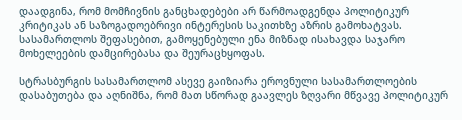დაადგინა, რომ მომჩივნის განცხადებები არ წარმოადგენდა პოლიტიკურ კრიტიკას ან საზოგადოებრივი ინტერესის საკითხზე აზრის გამოხატვას. სასამართლოს შეფასებით, გამოყენებული ენა მიზნად ისახავდა საჯარო მოხელეების დამცირებასა და შეურაცხყოფას.

სტრასბურგის სასამართლომ ასევე გაიზიარა ეროვნული სასამართლოების დასაბუთება და აღნიშნა, რომ მათ სწორად გაავლეს ზღვარი მწვავე პოლიტიკურ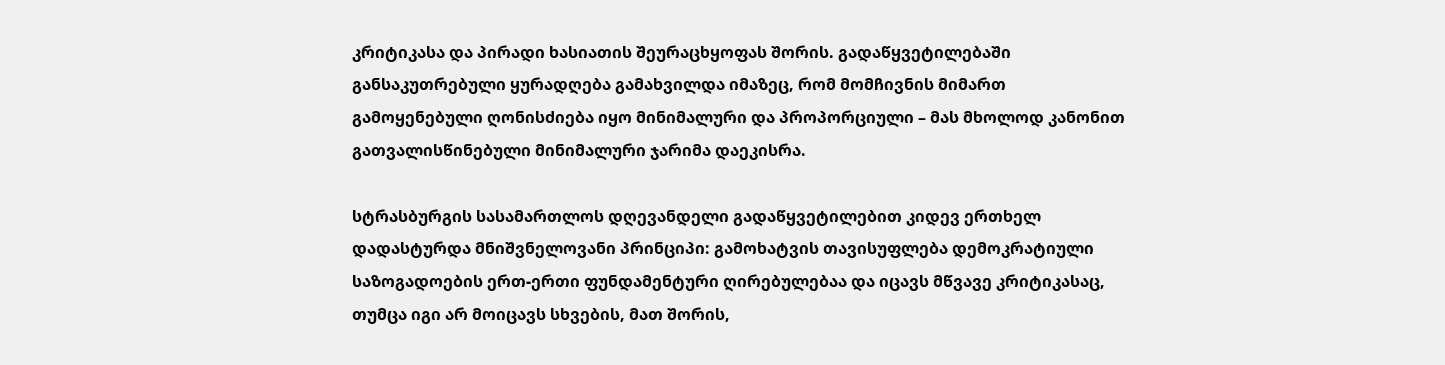კრიტიკასა და პირადი ხასიათის შეურაცხყოფას შორის. გადაწყვეტილებაში განსაკუთრებული ყურადღება გამახვილდა იმაზეც, რომ მომჩივნის მიმართ გამოყენებული ღონისძიება იყო მინიმალური და პროპორციული – მას მხოლოდ კანონით გათვალისწინებული მინიმალური ჯარიმა დაეკისრა.

სტრასბურგის სასამართლოს დღევანდელი გადაწყვეტილებით კიდევ ერთხელ დადასტურდა მნიშვნელოვანი პრინციპი: გამოხატვის თავისუფლება დემოკრატიული საზოგადოების ერთ-ერთი ფუნდამენტური ღირებულებაა და იცავს მწვავე კრიტიკასაც, თუმცა იგი არ მოიცავს სხვების, მათ შორის,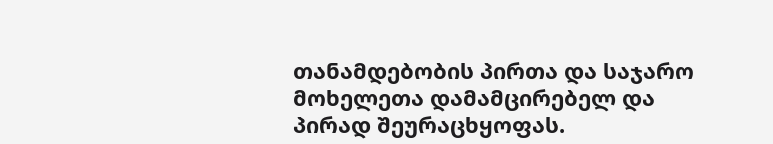თანამდებობის პირთა და საჯარო მოხელეთა დამამცირებელ და პირად შეურაცხყოფას.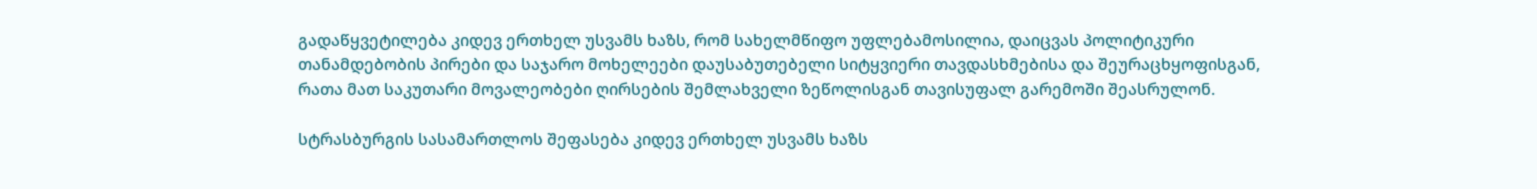გადაწყვეტილება კიდევ ერთხელ უსვამს ხაზს, რომ სახელმწიფო უფლებამოსილია, დაიცვას პოლიტიკური თანამდებობის პირები და საჯარო მოხელეები დაუსაბუთებელი სიტყვიერი თავდასხმებისა და შეურაცხყოფისგან, რათა მათ საკუთარი მოვალეობები ღირსების შემლახველი ზეწოლისგან თავისუფალ გარემოში შეასრულონ.

სტრასბურგის სასამართლოს შეფასება კიდევ ერთხელ უსვამს ხაზს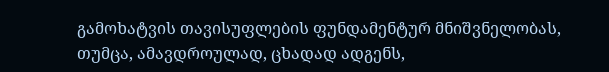გამოხატვის თავისუფლების ფუნდამენტურ მნიშვნელობას, თუმცა, ამავდროულად, ცხადად ადგენს,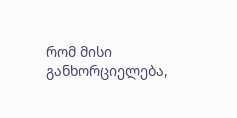რომ მისი განხორციელება,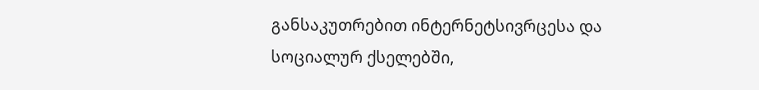განსაკუთრებით ინტერნეტსივრცესა და სოციალურ ქსელებში,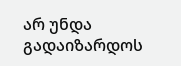არ უნდა გადაიზარდოს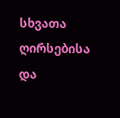სხვათა ღირსებისა და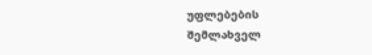უფლებების შემლახველ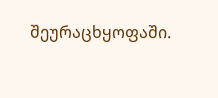შეურაცხყოფაში.